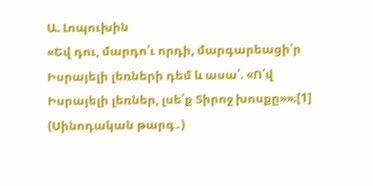Ա. Լոպուխին
«Եվ դու, մարդո՛ւ որդի, մարգարեացի՛ր Իսրայելի լեռների դեմ և ասա՛. «Ո՛վ Իսրայելի լեռներ, լսե՛ք Տիրոջ խոսքը»»։[1] (Սինոդական թարգ․)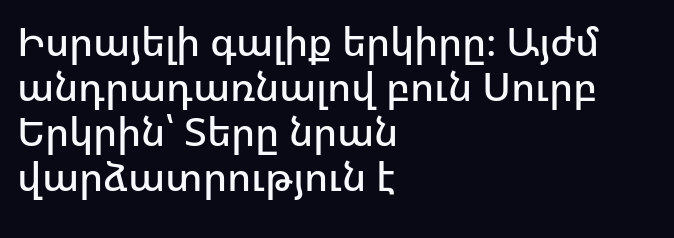Իսրայելի գալիք երկիրը։ Այժմ անդրադառնալով բուն Սուրբ Երկրին՝ Տերը նրան վարձատրություն է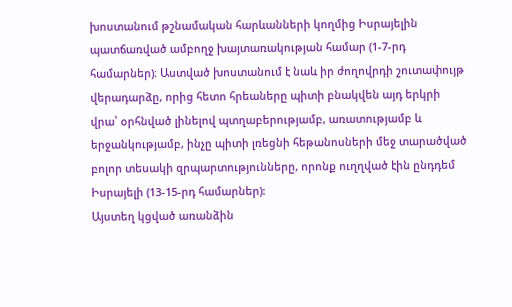խոստանում թշնամական հարևանների կողմից Իսրայելին պատճառված ամբողջ խայտառակության համար (1-7-րդ համարներ)։ Աստված խոստանում է նաև իր ժողովրդի շուտափույթ վերադարձը, որից հետո հրեաները պիտի բնակվեն այդ երկրի վրա՝ օրհնված լինելով պտղաբերությամբ, առատությամբ և երջանկությամբ, ինչը պիտի լռեցնի հեթանոսների մեջ տարածված բոլոր տեսակի զրպարտությունները, որոնք ուղղված էին ընդդեմ Իսրայելի (13-15-րդ համարներ):
Այստեղ կցված առանձին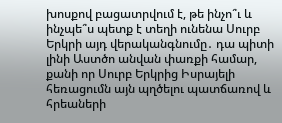խոսքով բացատրվում է, թե ինչո՞ւ և ինչպե՞ս պետք է տեղի ունենա Սուրբ Երկրի այդ վերականգնումը․ դա պիտի լինի Աստծո անվան փառքի համար, քանի որ Սուրբ Երկրից Իսրայելի հեռացումն այն պղծելու պատճառով և հրեաների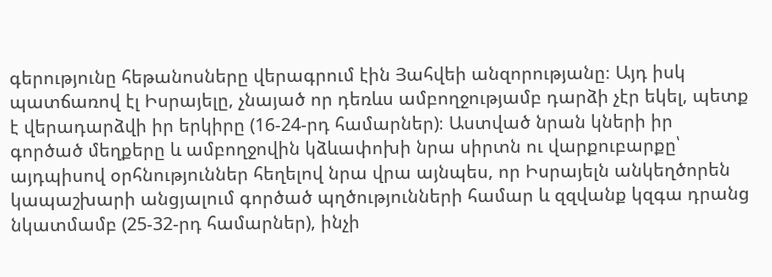գերությունը հեթանոսները վերագրում էին Յահվեի անզորությանը։ Այդ իսկ պատճառով էլ Իսրայելը, չնայած որ դեռևս ամբողջությամբ դարձի չէր եկել, պետք է վերադարձվի իր երկիրը (16-24-րդ համարներ)։ Աստված նրան կների իր գործած մեղքերը և ամբողջովին կձևափոխի նրա սիրտն ու վարքուբարքը՝ այդպիսով օրհնություններ հեղելով նրա վրա այնպես, որ Իսրայելն անկեղծորեն կապաշխարի անցյալում գործած պղծությունների համար և զզվանք կզգա դրանց նկատմամբ (25-32-րդ համարներ), ինչի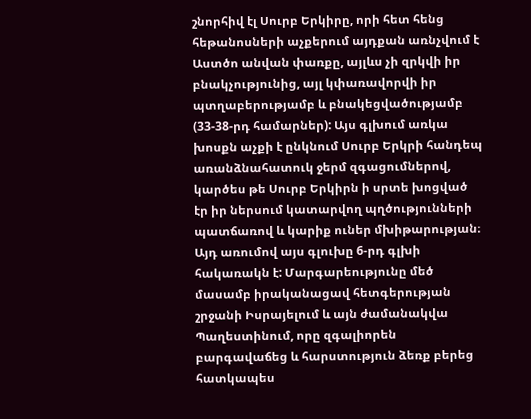շնորհիվ էլ Սուրբ Երկիրը, որի հետ հենց հեթանոսների աչքերում այդքան առնչվում է Աստծո անվան փառքը, այլևս չի զրկվի իր բնակչությունից, այլ կփառավորվի իր պտղաբերությամբ և բնակեցվածությամբ (33-38-րդ համարներ): Այս գլխում առկա խոսքն աչքի է ընկնում Սուրբ Երկրի հանդեպ առանձնահատուկ ջերմ զգացումներով, կարծես թե Սուրբ Երկիրն ի սրտե խոցված էր իր ներսում կատարվող պղծությունների պատճառով և կարիք ուներ մխիթարության։ Այդ առումով այս գլուխը 6-րդ գլխի հակառակն է: Մարգարեությունը մեծ մասամբ իրականացավ հետգերության շրջանի Իսրայելում և այն ժամանակվա Պաղեստինում, որը զգալիորեն բարգավաճեց և հարստություն ձեռք բերեց հատկապես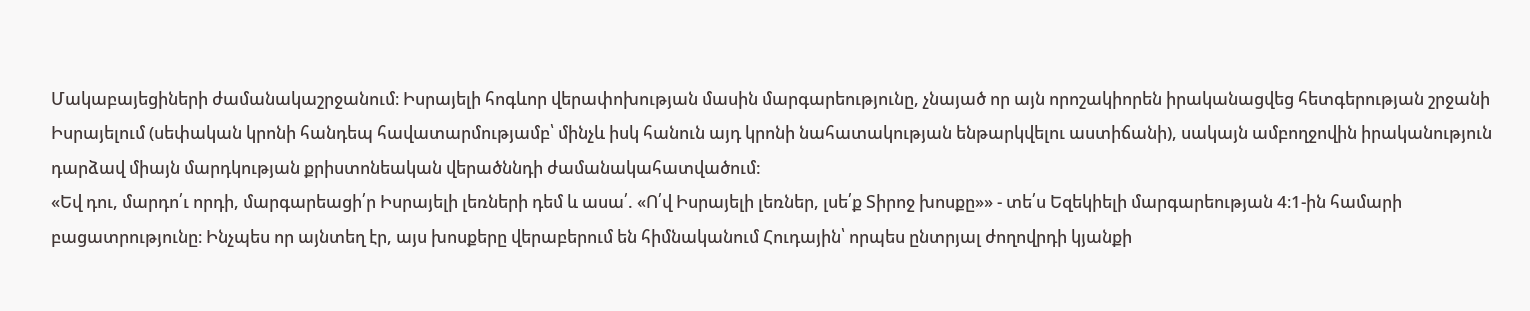Մակաբայեցիների ժամանակաշրջանում։ Իսրայելի հոգևոր վերափոխության մասին մարգարեությունը, չնայած որ այն որոշակիորեն իրականացվեց հետգերության շրջանի Իսրայելում (սեփական կրոնի հանդեպ հավատարմությամբ՝ մինչև իսկ հանուն այդ կրոնի նահատակության ենթարկվելու աստիճանի), սակայն ամբողջովին իրականություն դարձավ միայն մարդկության քրիստոնեական վերածննդի ժամանակահատվածում:
«Եվ դու, մարդո՛ւ որդի, մարգարեացի՛ր Իսրայելի լեռների դեմ և ասա՛. «Ո՛վ Իսրայելի լեռներ, լսե՛ք Տիրոջ խոսքը»» - տե՛ս Եզեկիելի մարգարեության 4։1-ին համարի բացատրությունը։ Ինչպես որ այնտեղ էր, այս խոսքերը վերաբերում են հիմնականում Հուդային՝ որպես ընտրյալ ժողովրդի կյանքի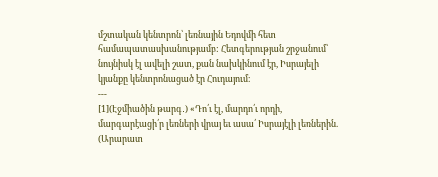մշտական կենտրոն՝ լեռնային Եդովմի հետ համապատասխանությամբ: Հետգերության շրջանում՝ նույնիսկ էլ ավելի շատ, քան նախկինում էր, Իսրայելի կյանքը կենտրոնացած էր Հուդայում։
---
[1](Էջմիածին թարգ․) «Դո՛ւ էլ, մարդո՛ւ որդի, մարգարէացի՛ր լեռների վրայ եւ ասա՛ Իսրայէլի լեռներին.
(Արարատ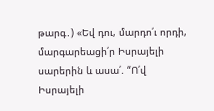թարգ․) «Եվ դու, մարդո՛ւ որդի, մարգարեացի՛ր Իսրայելի սարերին և ասա՛. “Ո՛վ Իսրայելի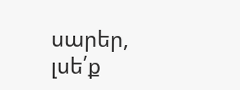սարեր, լսե՛ք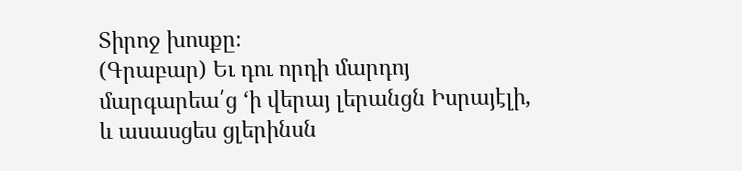Տիրոջ խոսքը։
(Գրաբար) Եւ դու որդի մարդոյ մարգարեա՛ց ‘ի վերայ լերանցն Իսրայէլի, և ասասցես ցլերինսն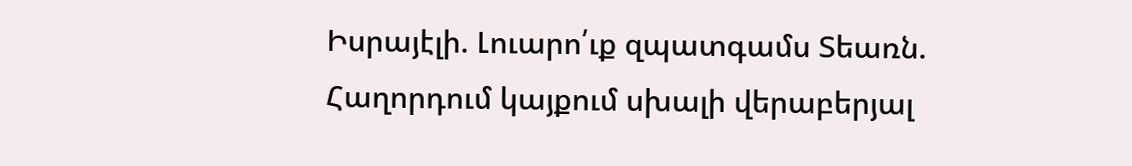Իսրայէլի. Լուարո՛ւք զպատգամս Տեառն.
Հաղորդում կայքում սխալի վերաբերյալ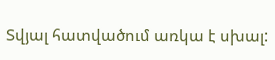Տվյալ հատվածում առկա է սխալ: